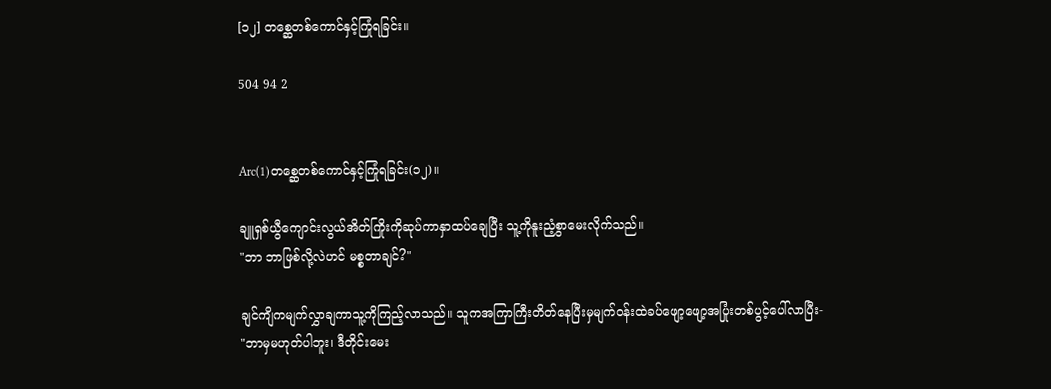[၁၂] တစ္ဆေတစ်ကောင်နှင့်ကြုံရခြင်း။

504 94 2


Arc(1)တစ္ဆေတစ်ကောင်နှင့်ကြုံရခြင်း(၁၂)။

ချူရှစ်ယွီကျောင်းလွယ်အိတ်ကြိုးကိုဆုပ်ကာနှာထပ်ချေပြီး သူ့ကိုနူးညံ့စွာမေးလိုက်သည်။
"ဘာ ဘာဖြစ်လို့လဲဟင် မစ္စတာချင်?"

ချင်ကျိကမျက်လွှာချကာသူ့ကိုကြည့်လာသည်။ သူကအကြာကြီးတိတ်နေပြီးမှမျက်ဝန်းထဲခပ်ဖျော့ဖျော့အပြုံးတစ်ပွင့်ပေါ်လာပြီး-
"ဘာမှမဟုတ်ပါဘူး၊ ဒီတိုင်းမေး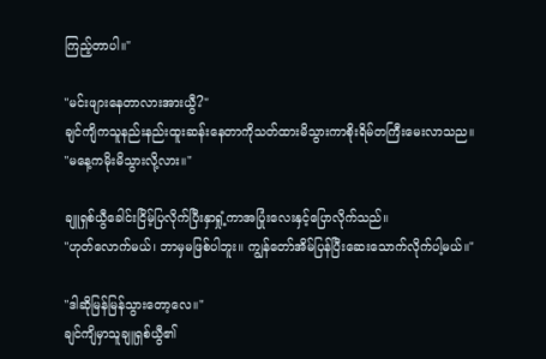ကြည့်တာပါ။"

"မင်းဖျားနေတာလားအားယွီ?"
ချင်ကျိကသူနည်းနည်းထူးဆန်းနေတာကိုသတ်ထားမိသွားကာစိုးရိမ်တကြီးမေးလာသည။
"မနေ့ကမိုးမိသွားလို့လား။"

ချူရှစ်ယွီခေါင်းငြိမ့်ပြလိုက်ပြီးနှာရှုံ့ကာအပြုံးလေးနှင့်ပြောလိုက်သည်။
"ဟုတ်လောက်မယ်၊ ဘာမှမဖြစ်ပါဘူး။ ကျွန်တော်အိမ်ပြန်ပြီးဆေးသောက်လိုက်ပါ့မယ်။"

"ဒါဆိုမြန်မြန်သွားတော့လေ။"
ချင်ကျိမှာသူချူရှစ်ယွီ၏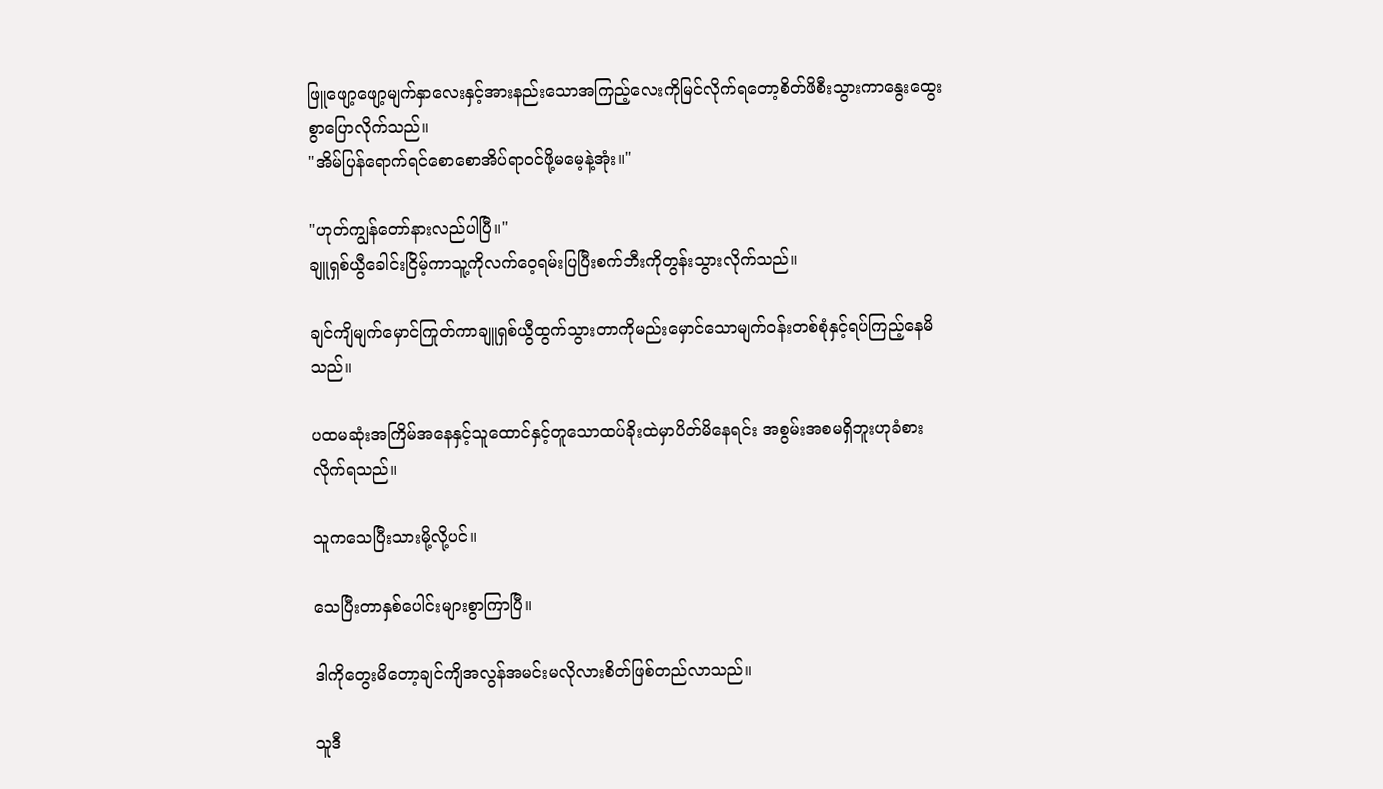ဖြူဖျော့ဖျော့မျက်နှာလေးနှင့်အားနည်းသောအကြည့်လေးကိုမြင်လိုက်ရတော့စိတ်ဖိစီးသွားကာနွေးထွေးစွာပြောလိုက်သည်။
"အိမ်ပြန်ရောက်ရင်စောစောအိပ်ရာဝင်ဖို့မမေ့နဲ့အုံး။"

"ဟုတ်ကျွန်တော်နားလည်ပါပြီ။"
ချူရှစ်ယွီခေါင်းငြိမ့်ကာသူ့ကိုလက်ဝေ့ရမ်းပြပြီးစက်ဘီးကိုတွန်းသွားလိုက်သည်။

ချင်ကျိမျက်မှောင်ကြုတ်ကာချူရှစ်ယွီထွက်သွားတာကိုမည်းမှောင်သောမျက်ဝန်းတစ်စုံနှင့်ရပ်ကြည့်နေမိသည်။

ပထမဆုံးအကြိမ်အနေနှင့်သူထောင်နှင့်တူသောထပ်ခိုးထဲမှာပိတ်မိနေရင်း အစွမ်းအစမရှိဘူးဟုခံစားလိုက်ရသည်။

သူကသေပြီးသားမို့လို့ပင်။

သေပြီးတာနှစ်ပေါင်းများစွာကြာပြီ။

ဒါကိုတွေးမိတော့ချင်ကျိအလွန်အမင်းမလိုလားစိတ်ဖြစ်တည်လာသည်။

သူဒီ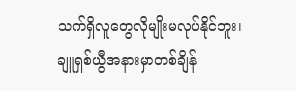သက်ရှိလူတွေလိုမျိုးမလုပ်နိုင်ဘူး၊ ချူရှစ်ယွီအနားမှာတစ်ချိန်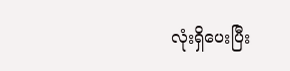လုံးရှိပေးပြီး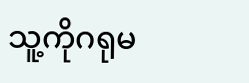သူ့ကိုဂရုမ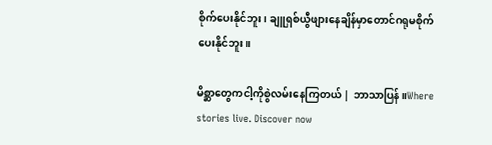စိုက်ပေးနိုင်ဘူး၊ ချူရှစ်ယွီဖျားနေချိန်မှာတောင်ဂရုမစိုက်ပေးနိုင်ဘူး။

မိစ္ဆာတွေကငါ့ကိုစွဲလမ်းနေကြတယ် | ဘာသာပြန်။Where stories live. Discover now